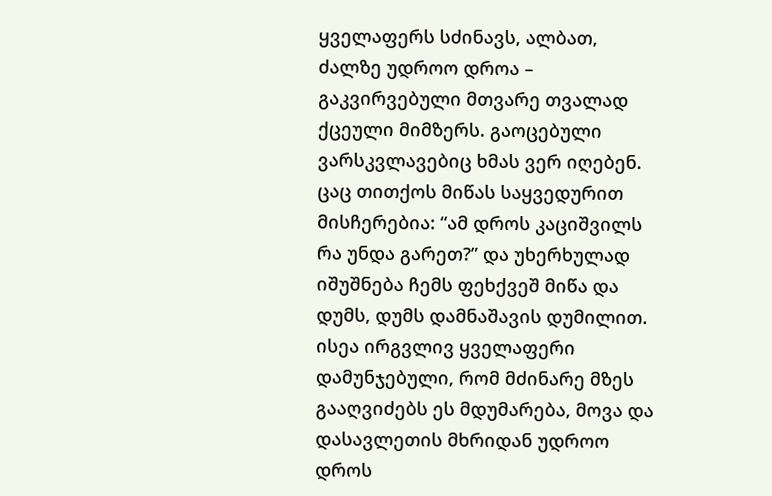ყველაფერს სძინავს, ალბათ, ძალზე უდროო დროა – გაკვირვებული მთვარე თვალად ქცეული მიმზერს. გაოცებული ვარსკვლავებიც ხმას ვერ იღებენ. ცაც თითქოს მიწას საყვედურით მისჩერებია: “ამ დროს კაციშვილს რა უნდა გარეთ?” და უხერხულად იშუშნება ჩემს ფეხქვეშ მიწა და დუმს, დუმს დამნაშავის დუმილით.
ისეა ირგვლივ ყველაფერი დამუნჯებული, რომ მძინარე მზეს გააღვიძებს ეს მდუმარება, მოვა და დასავლეთის მხრიდან უდროო დროს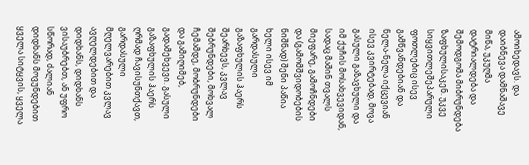ამოიხედავს. და დაიბნევა დამნაშავე მიწა, უკუღმა დატრიალდება და შემოდგომა მიბრუნდება ზაფხულისაკენ. უკვე სიყვითლეშეპარული ფოთლებიც ისევ გამწვანდებიან და ნელა-ნელა იქცევიან ისევ კვირტებად, მოვა გასული გაზავხული და იმ ქუჩის მოსახვევიდან, სადაც მაშინ თვალს მიეფარე, გამოჩნდები და (გამომშვიდობების ნიშნად) შენი პაწია ხელი ისევ იმ გარდასული გაზაფხულის ჰაერს შეარხევს, კვლავ შებრუნდები, მოხვალ ჩემამდე, მობრუნდები და გამიღიმებ, გადამეხვევი. გასული გაზაფხულის ჰაერს ღრმად ჩავისუნთქავთ, გარდასული მღელვარებით კვლავ ავღელდებით და დიდხანს, დიდხანს ვისაუბრებთ, ან უფრო სწორად, ძალიან დიდხანს მოვუნდებით ყველა სიტყვის, ყველა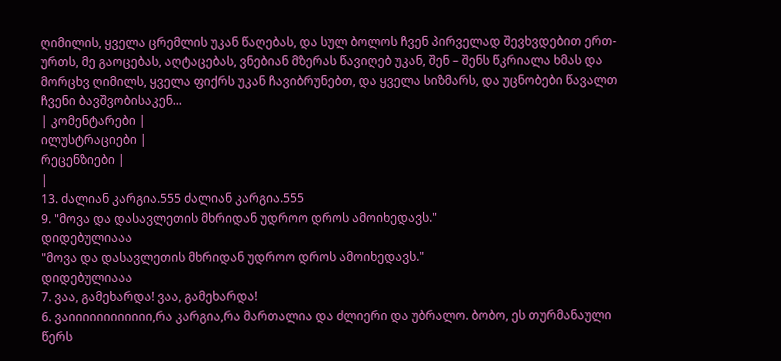ღიმილის, ყველა ცრემლის უკან წაღებას, და სულ ბოლოს ჩვენ პირველად შევხვდებით ერთ-ურთს, მე გაოცებას, აღტაცებას, ვნებიან მზერას წავიღებ უკან, შენ – შენს წკრიალა ხმას და მორცხვ ღიმილს, ყველა ფიქრს უკან ჩავიბრუნებთ, და ყველა სიზმარს, და უცნობები წავალთ ჩვენი ბავშვობისაკენ...
| კომენტარები |
ილუსტრაციები |
რეცენზიები |
|
13. ძალიან კარგია.555 ძალიან კარგია.555
9. "მოვა და დასავლეთის მხრიდან უდროო დროს ამოიხედავს."
დიდებულიააა
"მოვა და დასავლეთის მხრიდან უდროო დროს ამოიხედავს."
დიდებულიააა
7. ვაა, გამეხარდა! ვაა, გამეხარდა!
6. ვაიიიიიიიიიიიი,რა კარგია,რა მართალია და ძლიერი და უბრალო. ბობო, ეს თურმანაული წერს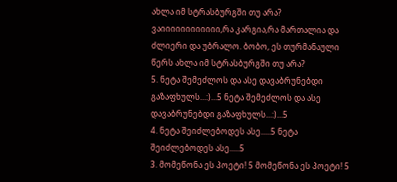ახლა იმ სტრასბურგში თუ არა? ვაიიიიიიიიიიიი,რა კარგია,რა მართალია და ძლიერი და უბრალო. ბობო, ეს თურმანაული წერს ახლა იმ სტრასბურგში თუ არა?
5. ნეტა შემეძლოს და ასე დავაბრუნებდი გაზაფხულს...:)...5 ნეტა შემეძლოს და ასე დავაბრუნებდი გაზაფხულს...:)...5
4. ნეტა შეიძლებოდეს ასე.....5 ნეტა შეიძლებოდეს ასე.....5
3. მომეწონა ეს პოეტი! 5 მომეწონა ეს პოეტი! 5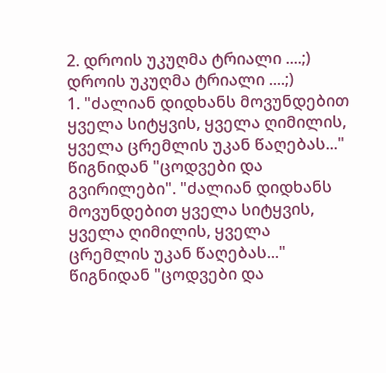2. დროის უკუღმა ტრიალი ....;) დროის უკუღმა ტრიალი ....;)
1. "ძალიან დიდხანს მოვუნდებით ყველა სიტყვის, ყველა ღიმილის, ყველა ცრემლის უკან წაღებას..."
წიგნიდან "ცოდვები და გვირილები". "ძალიან დიდხანს მოვუნდებით ყველა სიტყვის, ყველა ღიმილის, ყველა ცრემლის უკან წაღებას..."
წიგნიდან "ცოდვები და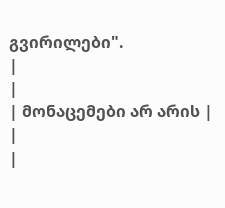გვირილები".
|
|
| მონაცემები არ არის |
|
|